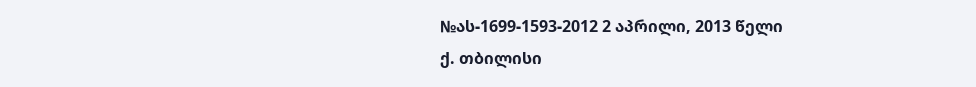№ას-1699-1593-2012 2 აპრილი, 2013 წელი
ქ. თბილისი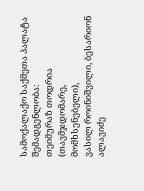სამოქალაქო საქმეთა პალატა
შემადგენლობა:
თეიმურაზ თოდრია (თავმჯდომარე, მომხსენებელი),
ვასილ როინიშვილი, ბესარიონ ალავიძე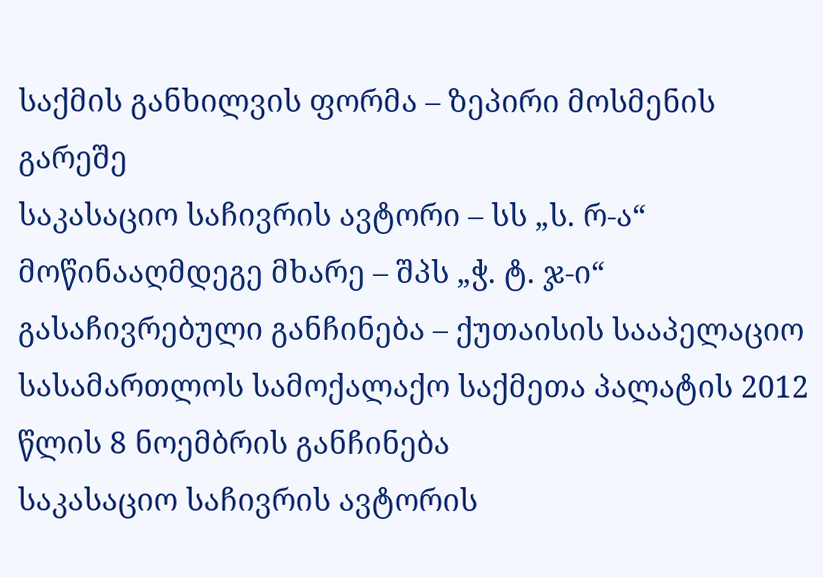საქმის განხილვის ფორმა – ზეპირი მოსმენის გარეშე
საკასაციო საჩივრის ავტორი – სს „ს. რ-ა“
მოწინააღმდეგე მხარე – შპს „ჭ. ტ. ჯ-ი“
გასაჩივრებული განჩინება – ქუთაისის სააპელაციო სასამართლოს სამოქალაქო საქმეთა პალატის 2012 წლის 8 ნოემბრის განჩინება
საკასაციო საჩივრის ავტორის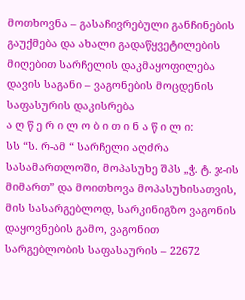მოთხოვნა – გასაჩივრებული განჩინების გაუქმება და ახალი გადაწყვეტილების მიღებით სარჩელის დაკმაყოფილება
დავის საგანი – ვაგონების მოცდენის საფასურის დაკისრება
ა ღ წ ე რ ი ლ ო ბ ი თ ი ნ ა წ ი ლ ი:
სს “ს. რ-ამ “ სარჩელი აღძრა სასამართლოში, მოპასუხე შპს „ჭ. ტ. ჯ-ის მიმართ” და მოითხოვა მოპასუხისათვის, მის სასარგებლოდ, სარკინიგზო ვაგონის დაყოვნების გამო, ვაგონით სარგებლობის საფასაურის – 22672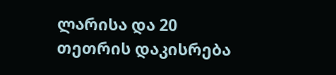ლარისა და 20 თეთრის დაკისრება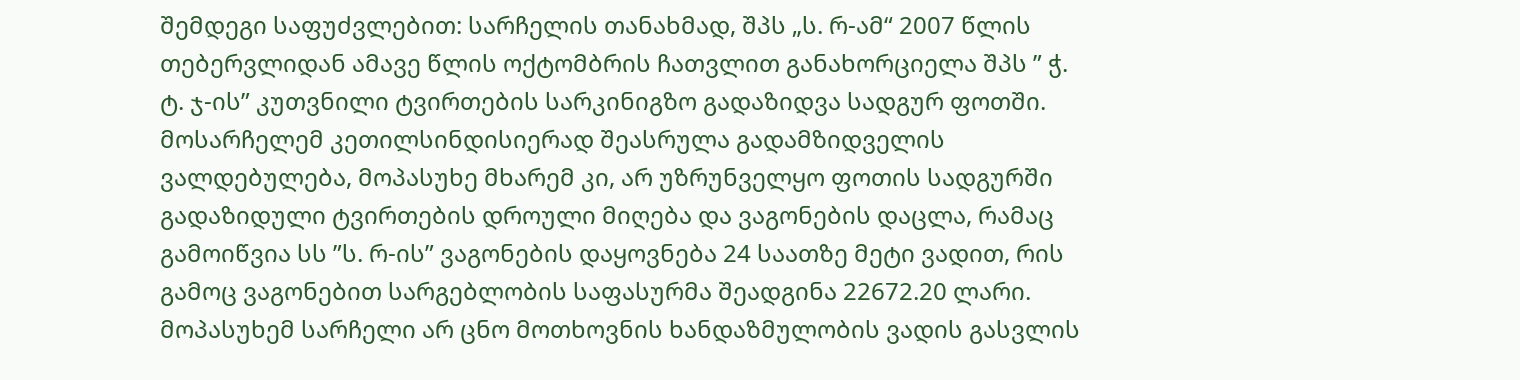შემდეგი საფუძვლებით: სარჩელის თანახმად, შპს „ს. რ-ამ“ 2007 წლის თებერვლიდან ამავე წლის ოქტომბრის ჩათვლით განახორციელა შპს ” ჭ. ტ. ჯ-ის” კუთვნილი ტვირთების სარკინიგზო გადაზიდვა სადგურ ფოთში. მოსარჩელემ კეთილსინდისიერად შეასრულა გადამზიდველის ვალდებულება, მოპასუხე მხარემ კი, არ უზრუნველყო ფოთის სადგურში გადაზიდული ტვირთების დროული მიღება და ვაგონების დაცლა, რამაც გამოიწვია სს ”ს. რ-ის” ვაგონების დაყოვნება 24 საათზე მეტი ვადით, რის გამოც ვაგონებით სარგებლობის საფასურმა შეადგინა 22672.20 ლარი.
მოპასუხემ სარჩელი არ ცნო მოთხოვნის ხანდაზმულობის ვადის გასვლის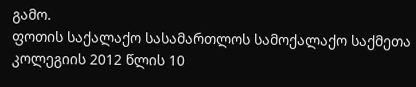გამო.
ფოთის საქალაქო სასამართლოს სამოქალაქო საქმეთა კოლეგიის 2012 წლის 10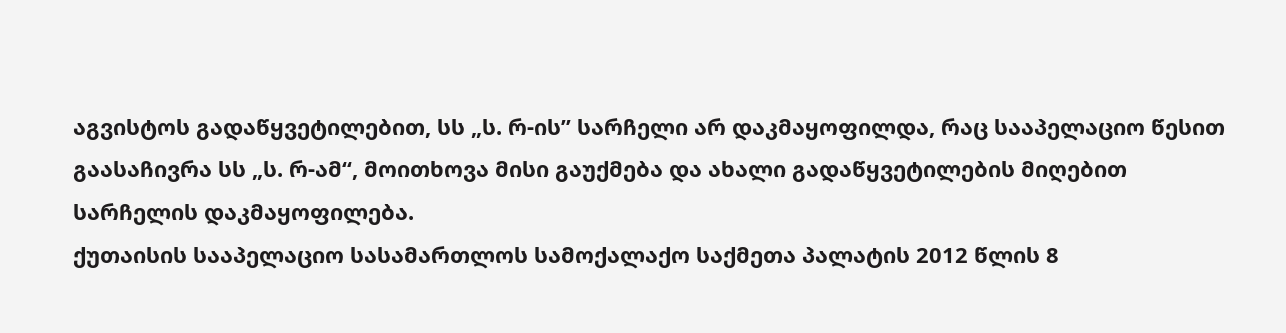აგვისტოს გადაწყვეტილებით, სს „ს. რ-ის” სარჩელი არ დაკმაყოფილდა, რაც სააპელაციო წესით გაასაჩივრა სს „ს. რ-ამ“, მოითხოვა მისი გაუქმება და ახალი გადაწყვეტილების მიღებით სარჩელის დაკმაყოფილება.
ქუთაისის სააპელაციო სასამართლოს სამოქალაქო საქმეთა პალატის 2012 წლის 8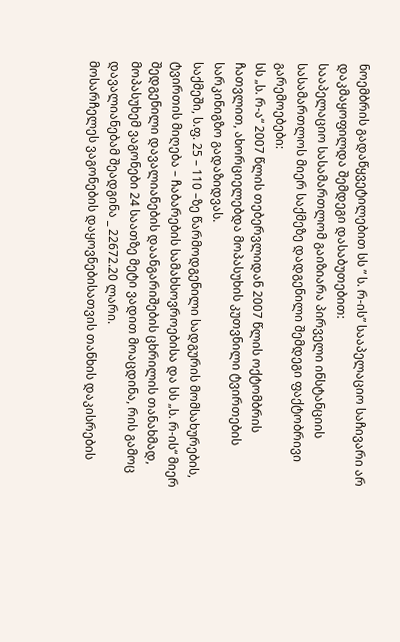ნოემბრის გადაწყვეტილებით სს ” ს. რ-ის” სააპელაციო საჩივარი არ დაკმაყოფილდა შემდეგი დასაბუთებით:
სააპელაციო სასამართლომ გაიზიარა პირველი ინსტანციის სასამართლოს მიერ საქმეზე დადგენილი შემდეგი ფაქტობრივი გარემოებები:
სს „ს. რ-ა“ 2007 წლის თებერვლიდან 2007 წლის ოქტომბრის ჩათვლით, ახორციელებდა მოპასუხის კუთვნილი ტვირთების სარკინიგზო გადაზიდვას.
საქმეში, ს.ფ. 25 – 110 –ზე წარმოდგენილი სადგურის მომსახურების, ტვირთის მიღება – ჩაბარების სამახსოვროებისა და სს „ს. რ-ის“ მიერ შედგენილი დავალიანების დაანგარიშების ცხრილის თანახმად, მოპასუხემ ვაგონები 24 საათზე მეტი ვადით მოაცდინა, რის გამოც დავალიანებამ შეადგინა _ 22672.20 ლარი.
მოსარჩელეს ვაგონების დაყოვნებისათვის თანხის დაკისრების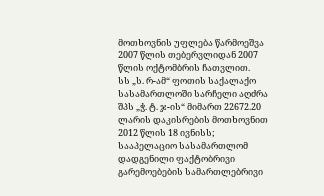მოთხოვნის უფლება წარმოეშვა 2007 წლის თებერვლიდან 2007 წლის ოქტომბრის ჩათვლით.
სს „ს. რ-ამ“ ფოთის საქალაქო სასამართლოში სარჩელი აღძრა შპს „ჭ. ტ. ჯ-ის“ მიმართ 22672.20 ლარის დაკისრების მოთხოვნით 2012 წლის 18 ივნისს;
სააპელაციო სასამართლომ დადგენილი ფაქტობრივი გარემოებების სამართლებრივი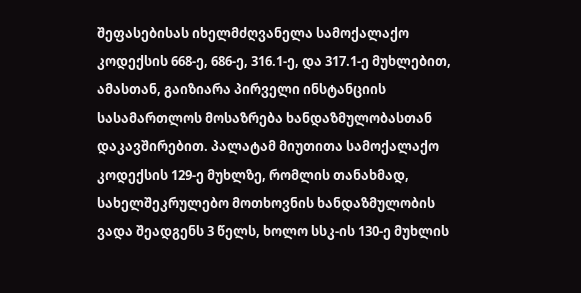შეფასებისას იხელმძღვანელა სამოქალაქო კოდექსის 668-ე, 686-ე, 316.1-ე, და 317.1-ე მუხლებით, ამასთან, გაიზიარა პირველი ინსტანციის სასამართლოს მოსაზრება ხანდაზმულობასთან დაკავშირებით. პალატამ მიუთითა სამოქალაქო კოდექსის 129-ე მუხლზე, რომლის თანახმად, სახელშეკრულებო მოთხოვნის ხანდაზმულობის ვადა შეადგენს 3 წელს, ხოლო სსკ-ის 130-ე მუხლის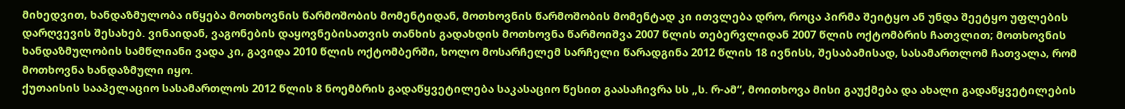მიხედვით, ხანდაზმულობა იწყება მოთხოვნის წარმოშობის მომენტიდან, მოთხოვნის წარმოშობის მომენტად კი ითვლება დრო, როცა პირმა შეიტყო ან უნდა შეეტყო უფლების დარღვევის შესახებ. ვინაიდან, ვაგონების დაყოვნებისათვის თანხის გადახდის მოთხოვნა წარმოიშვა 2007 წლის თებერვლიდან 2007 წლის ოქტომბრის ჩათვლით; მოთხოვნის ხანდაზმულობის სამწლიანი ვადა კი, გავიდა 2010 წლის ოქტომბერში, ხოლო მოსარჩელემ სარჩელი წარადგინა 2012 წლის 18 ივნისს, შესაბამისად, სასამართლომ ჩათვალა, რომ მოთხოვნა ხანდაზმული იყო.
ქუთაისის სააპელაციო სასამართლოს 2012 წლის 8 ნოემბრის გადაწყვეტილება საკასაციო წესით გაასაჩივრა სს „ს. რ-ამ“, მოითხოვა მისი გაუქმება და ახალი გადაწყვეტილების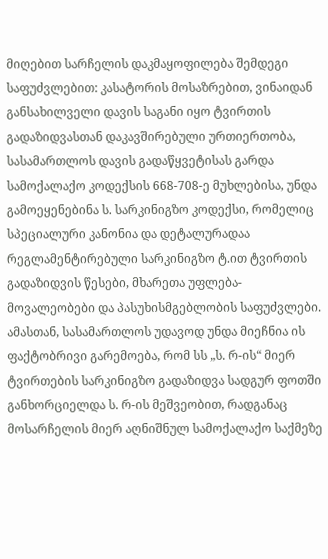მიღებით სარჩელის დაკმაყოფილება შემდეგი საფუძვლებით: კასატორის მოსაზრებით, ვინაიდან განსახილველი დავის საგანი იყო ტვირთის გადაზიდვასთან დაკავშირებული ურთიერთობა, სასამართლოს დავის გადაწყვეტისას გარდა სამოქალაქო კოდექსის 668-708-ე მუხლებისა, უნდა გამოეყენებინა ს. სარკინიგზო კოდექსი, რომელიც სპეციალური კანონია და დეტალურადაა რეგლამენტირებული სარკინიგზო ტ.ით ტვირთის გადაზიდვის წესები, მხარეთა უფლება-მოვალეობები და პასუხისმგებლობის საფუძვლები. ამასთან, სასამართლოს უდავოდ უნდა მიეჩნია ის ფაქტობრივი გარემოება, რომ სს „ს. რ-ის“ მიერ ტვირთების სარკინიგზო გადაზიდვა სადგურ ფოთში განხორციელდა ს. რ-ის მეშვეობით, რადგანაც მოსარჩელის მიერ აღნიშნულ სამოქალაქო საქმეზე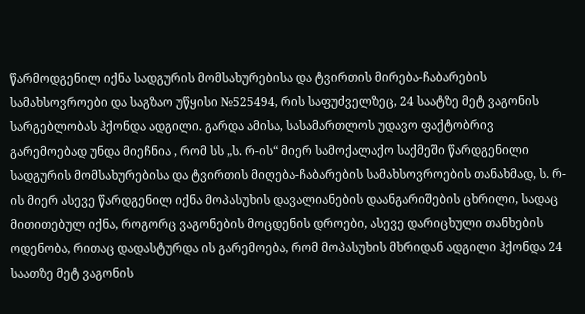წარმოდგენილ იქნა სადგურის მომსახურებისა და ტვირთის მირება-ჩაბარების სამახსოვროები და საგზაო უწყისი №525494, რის საფუძველზეც, 24 საატზე მეტ ვაგონის სარგებლობას ჰქონდა ადგილი. გარდა ამისა, სასამართლოს უდავო ფაქტობრივ გარემოებად უნდა მიეჩნია , რომ სს „ს. რ-ის“ მიერ სამოქალაქო საქმეში წარდგენილი სადგურის მომსახურებისა და ტვირთის მიღება-ჩაბარების სამახსოვროების თანახმად, ს. რ-ის მიერ ასევე წარდგენილ იქნა მოპასუხის დავალიანების დაანგარიშების ცხრილი, სადაც მითითებულ იქნა, როგორც ვაგონების მოცდენის დროები, ასევე დარიცხული თანხების ოდენობა, რითაც დადასტურდა ის გარემოება, რომ მოპასუხის მხრიდან ადგილი ჰქონდა 24 საათზე მეტ ვაგონის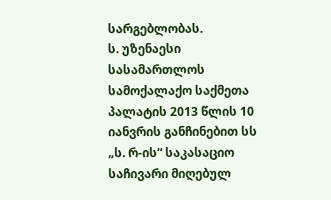სარგებლობას.
ს. უზენაესი სასამართლოს სამოქალაქო საქმეთა პალატის 2013 წლის 10 იანვრის განჩინებით სს „ს. რ-ის“ საკასაციო საჩივარი მიღებულ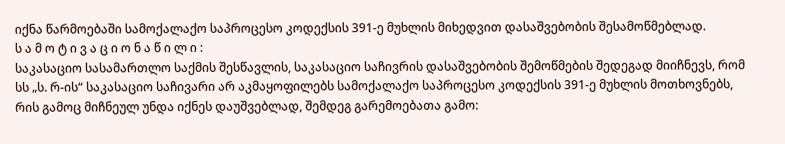იქნა წარმოებაში სამოქალაქო საპროცესო კოდექსის 391-ე მუხლის მიხედვით დასაშვებობის შესამოწმებლად.
ს ა მ ო ტ ი ვ ა ც ი ო ნ ა წ ი ლ ი :
საკასაციო სასამართლო საქმის შესწავლის, საკასაციო საჩივრის დასაშვებობის შემოწმების შედეგად მიიჩნევს, რომ სს „ს. რ-ის“ საკასაციო საჩივარი არ აკმაყოფილებს სამოქალაქო საპროცესო კოდექსის 391-ე მუხლის მოთხოვნებს, რის გამოც მიჩნეულ უნდა იქნეს დაუშვებლად, შემდეგ გარემოებათა გამო: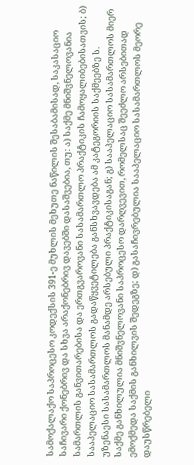სამოქალაქო საპროცესო კოდექსის 391-ე მუხლის მეხუთე ნაწილის შესაბამისად, საკასაციო საჩივარი ქონებრივ და სხვა არაქონებრივ დავებში დასაშვებია, თუ: ა) საქმე მნიშვნელოვანია სამართლის განვითარებისა და ერთგვაროვანი სასამართლო პრაქტიკის ჩამოყალიბებისათვის; ბ) სააპელაციო სასამართლოს გადაწყვეტილება განსხვავდება ამ კატეგორიის საქმეებზე ს. უზენაესი სასამართლოს მანამდე არსებული პრაქტიკისაგან; გ) სააპელაციო სასამართლოს მიერ საქმე განხილულია მნიშვნელოვანი საპროცესო დარღვევით, რომელსაც შეეძლო არსებითად ემოქმედა საქმის განხილვის შედეგზე; დ) გასაჩივრებულია სააპელაციო სასამართლოს მეორე დაუსწრებელი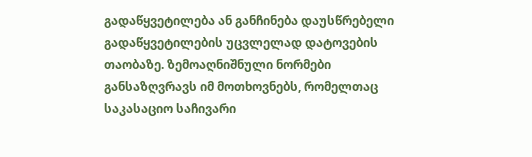გადაწყვეტილება ან განჩინება დაუსწრებელი გადაწყვეტილების უცვლელად დატოვების თაობაზე. ზემოაღნიშნული ნორმები განსაზღვრავს იმ მოთხოვნებს, რომელთაც საკასაციო საჩივარი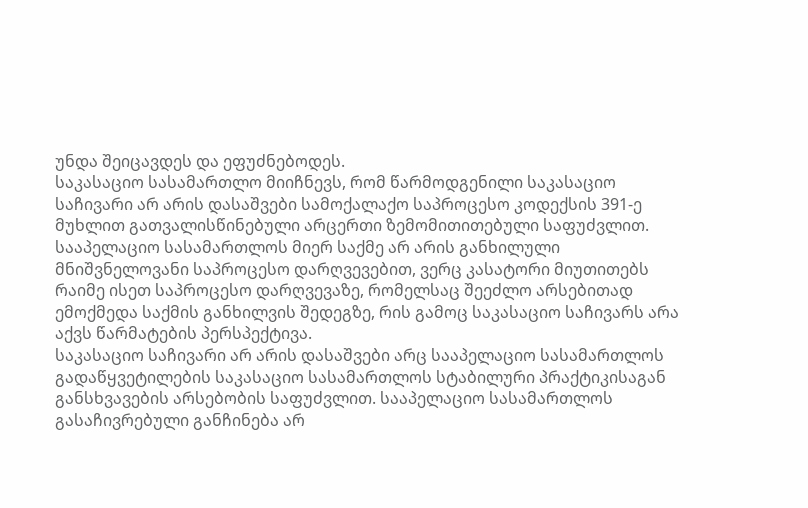უნდა შეიცავდეს და ეფუძნებოდეს.
საკასაციო სასამართლო მიიჩნევს, რომ წარმოდგენილი საკასაციო საჩივარი არ არის დასაშვები სამოქალაქო საპროცესო კოდექსის 391-ე მუხლით გათვალისწინებული არცერთი ზემომითითებული საფუძვლით.
სააპელაციო სასამართლოს მიერ საქმე არ არის განხილული მნიშვნელოვანი საპროცესო დარღვევებით, ვერც კასატორი მიუთითებს რაიმე ისეთ საპროცესო დარღვევაზე, რომელსაც შეეძლო არსებითად ემოქმედა საქმის განხილვის შედეგზე, რის გამოც საკასაციო საჩივარს არა აქვს წარმატების პერსპექტივა.
საკასაციო საჩივარი არ არის დასაშვები არც სააპელაციო სასამართლოს გადაწყვეტილების საკასაციო სასამართლოს სტაბილური პრაქტიკისაგან განსხვავების არსებობის საფუძვლით. სააპელაციო სასამართლოს გასაჩივრებული განჩინება არ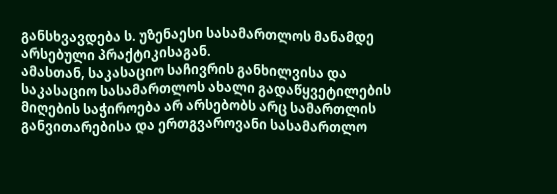განსხვავდება ს. უზენაესი სასამართლოს მანამდე არსებული პრაქტიკისაგან.
ამასთან, საკასაციო საჩივრის განხილვისა და საკასაციო სასამართლოს ახალი გადაწყვეტილების მიღების საჭიროება არ არსებობს არც სამართლის განვითარებისა და ერთგვაროვანი სასამართლო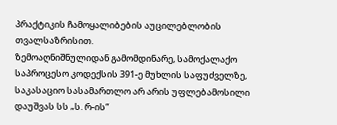პრაქტიკის ჩამოყალიბების აუცილებლობის თვალსაზრისით.
ზემოაღნიშნულიდან გამომდინარე, სამოქალაქო საპროცესო კოდექსის 391-ე მუხლის საფუძველზე, საკასაციო სასამართლო არ არის უფლებამოსილი დაუშვას სს „ს. რ-ის“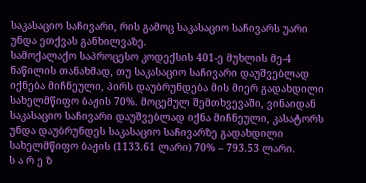საკასაციო საჩივარი, რის გამოც საკასაციო საჩივარს უარი უნდა ეთქვას განხილვაზე.
სამოქალაქო საპროცესო კოდექსის 401-ე მუხლის მე-4 ნაწილის თანახმად, თუ საკასაციო საჩივარი დაუშვებლად იქნება მიჩნეული, პირს დაუბრუნდება მის მიერ გადახდილი სახელმწიფო ბაჟის 70%. მოცემულ შემთხვევაში, ვინაიდან საკასაციო საჩივარი დაუშვებლად იქნა მიჩნეული, კასატორს უნდა დაუბრუნდეს საკასაციო საჩივარზე გადახდილი სახელმწიფო ბაჟის (1133.61 ლარი) 70% – 793.53 ლარი.
ს ა რ ე ზ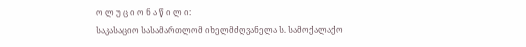ო ლ უ ც ი ო ნ ა წ ი ლ ი:
საკასაციო სასამართლომ იხელმძღვანელა ს. სამოქალაქო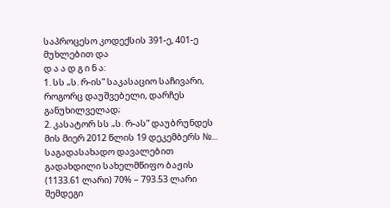საპროცესო კოდექსის 391-ე, 401-ე მუხლებით და
დ ა ა დ გ ი ნ ა:
1. სს „ს. რ-ის“ საკასაციო საჩივარი, როგორც დაუშვებელი, დარჩეს განუხილველად;
2. კასატორ სს „ს. რ-ას“ დაუბრუნდეს მის მიერ 2012 წლის 19 დეკემბერს №... საგადასახადო დავალებით გადახდილი სახელმწიფო ბაჟის (1133.61 ლარი) 70% – 793.53 ლარი შემდეგი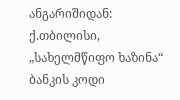ანგარიშიდან: ქ.თბილისი, „სახელმწიფო ხაზინა“ ბანკის კოდი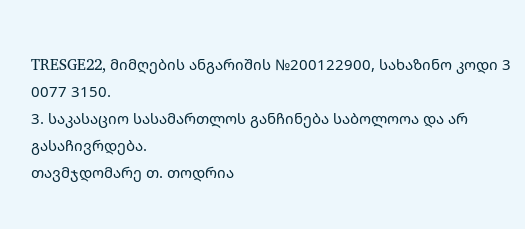TRESGE22, მიმღების ანგარიშის №200122900, სახაზინო კოდი 3 0077 3150.
3. საკასაციო სასამართლოს განჩინება საბოლოოა და არ გასაჩივრდება.
თავმჯდომარე თ. თოდრია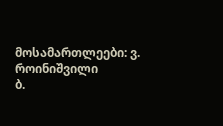მოსამართლეები: ვ. როინიშვილი
ბ.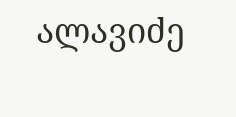ალავიძე